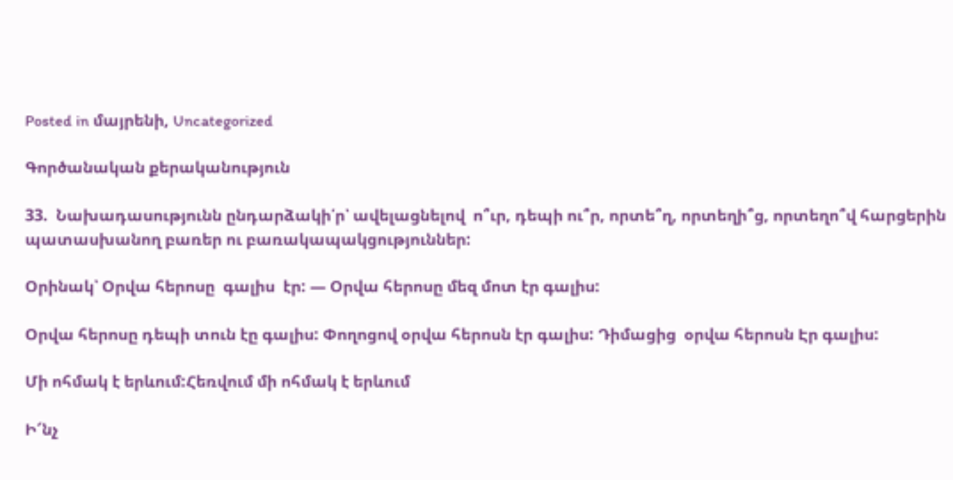Posted in մայրենի, Uncategorized

Գործանական քերականություն

33.  Նախադասությունն ընդարձակի՛ր՝ ավելացնելով  ո՞ւր, դեպի ու՞ր, որտե՞ղ, որտեղի՞ց, որտեղո՞վ հարցերին պատասխանող բառեր ու բառակապակցություններ:

Օրինակ՝ Օրվա հերոսը  գալիս  էր: — Օրվա հերոսը մեզ մոտ էր գալիս:

Օրվա հերոսը դեպի տուն էը գալիս: Փողոցով օրվա հերոսն էր գալիս: Դիմացից  օրվա հերոսն Էր գալիս:

Մի ոհմակ է երևում:Հեռվում մի ոհմակ է երևում

Ի՜նչ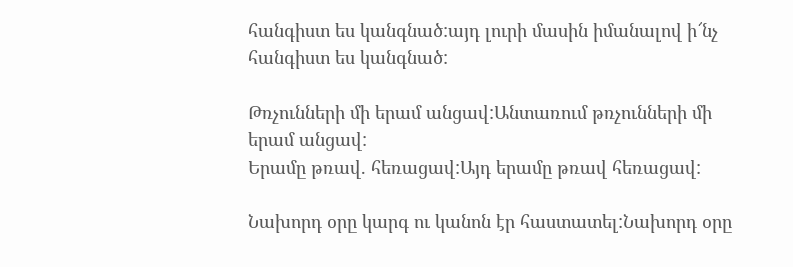հանգիստ ես կանգնած:այդ լուրի մասին իմանալով ի՜նչ հանգիստ ես կանգնած:

Թռչունների մի երամ անցավ:Անտառում թռչունների մի երամ անցավ:
Երամը թռավ. հեռացավ:Այդ երամը թռավ հեռացավ:

Նախորդ օրը կարգ ու կանոն էր հաստատել:Նախորդ օրը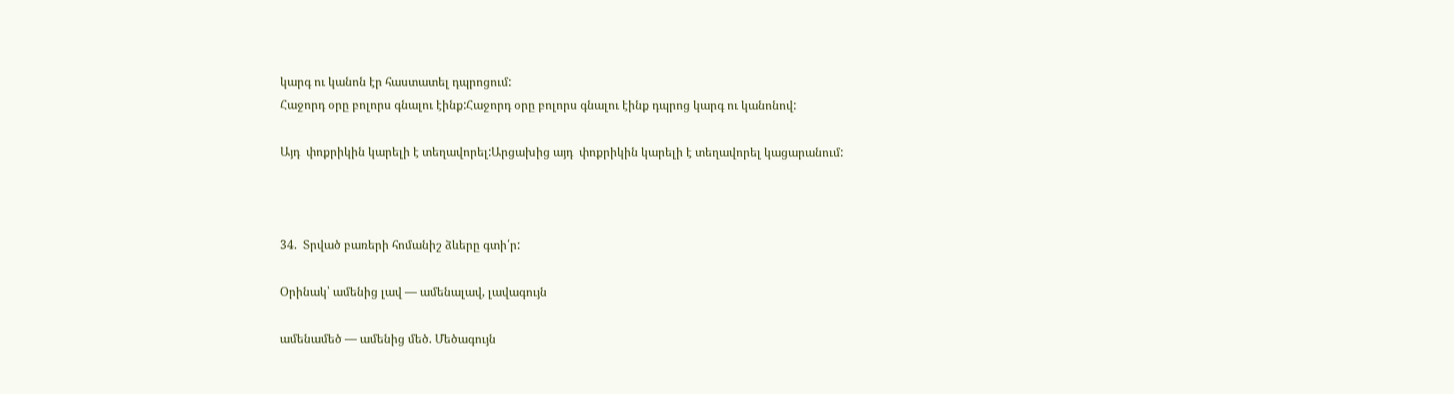կարգ ու կանոն էր հաստատել դպրոցում:
Հաջորդ օրը բոլորս գնալու էինք:Հաջորդ օրը բոլորս գնալու էինք դպրոց կարգ ու կանոնով:

Այդ  փոքրիկին կարելի է տեղավորել:Արցախից այդ  փոքրիկին կարելի է տեղավորել կացարանում:



34.  Տրված բառերի հոմանիշ ձևերը գտի՛ր:

Օրինակ՝ ամենից լավ — ամենալավ, լավագույն

ամենամեծ — ամենից մեծ. Մեծագույն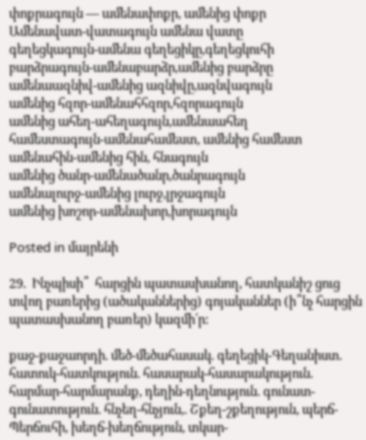փոքրագույն — ամենափոքր, ամենից փոքր
Ամենավատ-վատագույն ամենա վատը
գեղեցկագույն-ամենա գեղեցիկը,գեղեցկուհի
բարձրագույն-ամենաբարձր,ամենից բարձրը
ամենաազնիվ-ամենից ազնիվը,ազնվագույն
ամենից հզոր-ամենահհզոր,հզորագույն
ամենից ահեղ-ահեղագույն,ամենաահեղ
համեստագույն-ամենահամեստ, ամենից համեստ
ամենահին-ամենից հին, հնագույն
ամենից ծանր-ամենածանր,ծանրագույն
ամենալուրջ-ամենից լուրջ,լրջագույն
ամենից խոշոր-ամենախոր,խորագույն

Posted in մայրենի

29.  Ինչպիսի՞  հարցին պատասխանող, հատկանիշ ցուց տվող բառերից (ածականներից) գոյականներ (ի՞նչ հարցին պատասխանող բառեր) կազմի՛ր:

քաջ-քաջաորդի. մեծ-մեծահասակ. գեղեցիկ-Գեղանիստ. հատուկ-հատկություն. հասարակ-հասարակություն. հարմար-հարմարանք, դեղին-դեղնություն. գունատ- գունատություն. հնչեղ-հնչյուն,. Շքեղ-շքեղություն, պերճ-Պերճուհի, խեղճ-խեղճություն, տկար-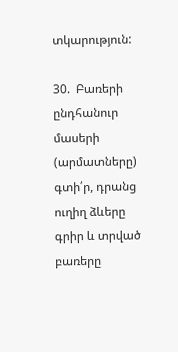տկարություն:

30.  Բառերի ընդհանուր մասերի (արմատները) գտի՛ր, դրանց ուղիղ ձևերը գրիր և տրված բառերը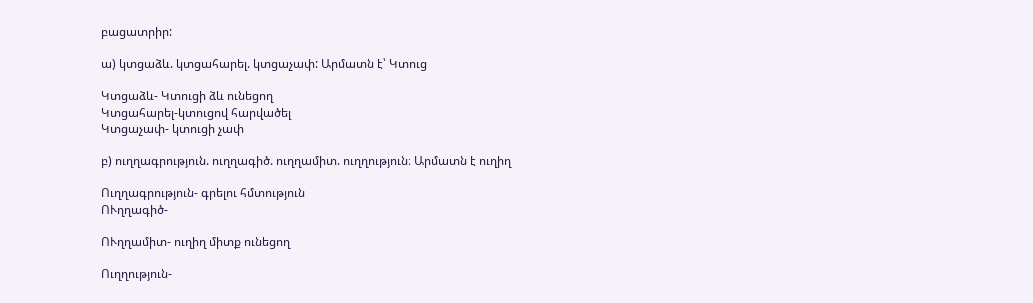բացատրիր:

ա) կտցաձև. կտցահարել. կտցաչափ: Արմատն է՝ Կտուց

Կտցաձև- Կտուցի ձև ունեցող
Կտցահարել-կտուցով հարվածել
Կտցաչափ- կտուցի չափ

բ) ուղղագրություն. ուղղագիծ. ուղղամիտ. ուղղություն։ Արմատն է ուղիղ

Ուղղագրություն- գրելու հմտություն
ՈՒղղագիծ-

ՈՒղղամիտ- ուղիղ միտք ունեցող

Ուղղություն-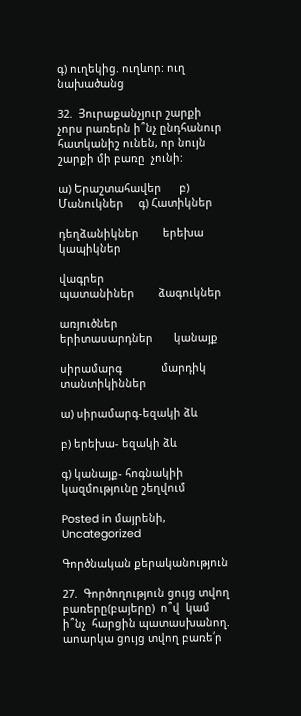գ) ուղեկից. ուղևոր: ուղ նախածանց

32.  Յուրաքանչյուր շարքի չորս րառերն ի՞նչ ընդհանուր հատկանիշ ունեն, որ նույն շարքի մի բառը  չունի:

ա) Երաշտահավեր      բ) Մանուկներ     գ) Հատիկներ

դեղձանիկներ        երեխա                 կապիկներ

վագրեր                 պատանիներ        ձագուկներ

առյուծներ             երիտասարդներ       կանայք

սիրամարգ             մարդիկ          տանտիկիններ

ա) սիրամարգ-եզակի ձև

բ) երեխա- եզակի ձև

գ) կանայք- հոգնակիի կազմությունը շեղվում

Posted in մայրենի, Uncategorized

Գործնական քերականություն

27.  Գործողություն ցույց տվող  բառերը(բայերը)  ո՞վ  կամ ի՞նչ  հարցին պատասխանող. աոարկա ցույց տվող բառե՛ր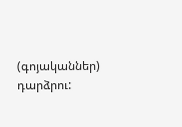(գոյականներ) դարձրու: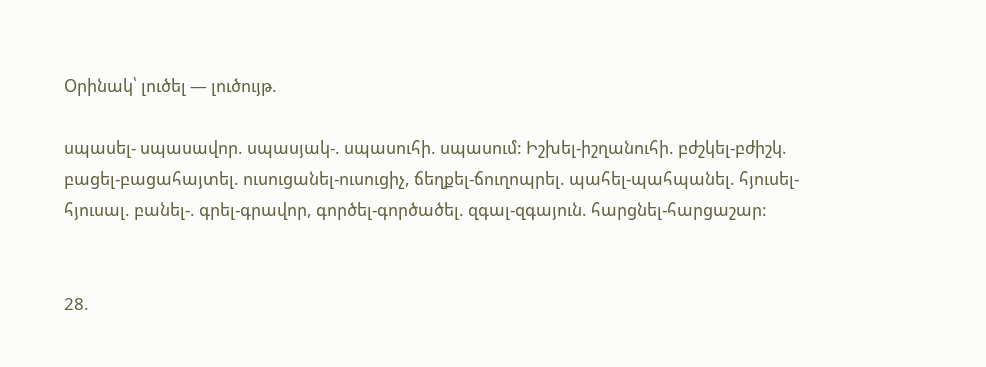Օրինակ՝ լուծել — լուծույթ.

սպասել- սպասավոր. սպասյակ-. սպասուհի. սպասում: Իշխել-իշղանուհի. բժշկել-բժիշկ. բացել-բացահայտել. ուսուցանել-ուսուցիչ, ճեղքել-ճուղոպրել. պահել-պահպանել. հյուսել-հյուսալ. բանել-. գրել-գրավոր, գործել-գործածել. զգալ-զգայուն. հարցնել-հարցաշար:


28.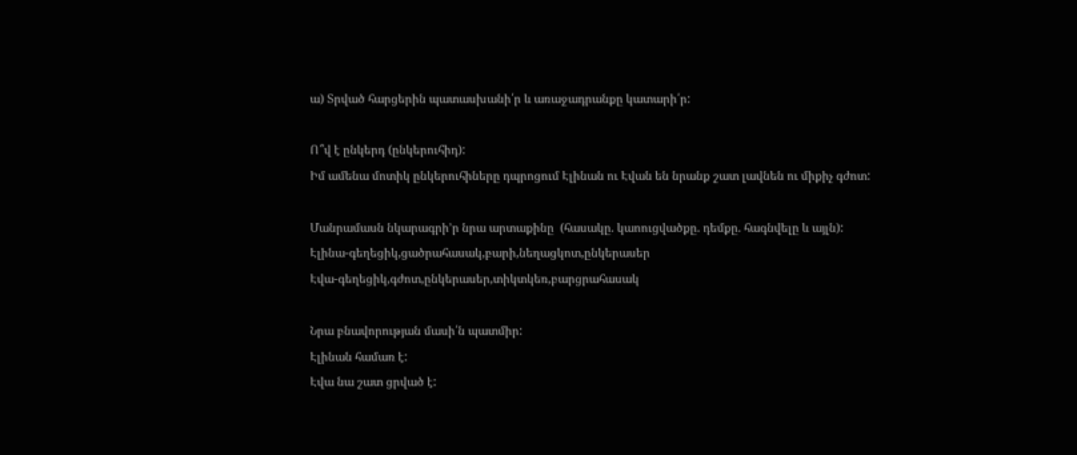ա) Տրված հարցերին պատասխանի՛ր և առաջադրանքը կատարի՛ր:

Ո՞վ է ընկերդ (ընկերուհիդ):
Իմ ամենա մոտիկ ընկերուհիները դպրոցում Էլինան ու Էվան են նրանք շատ լավնեն ու միքիչ գժոտ:

Մանրամասն նկարագրի’ր նրա արտաքինը  (հասակը. կաոուցվածքը. դեմքը. հագնվելը և այլն):
Էլինա-գեղեցիկ,ցածրահասակ,բարի,նեղացկոտ,ընկերասեր
Էվա-գեղեցիկ,գժոտ,ընկերասեր,տիկտկեռ,բարցրահասակ

Նրա բնավորության մասի՛ն պատմիր:
Էլինան համառ է:
Էվա նա շատ ցրված է: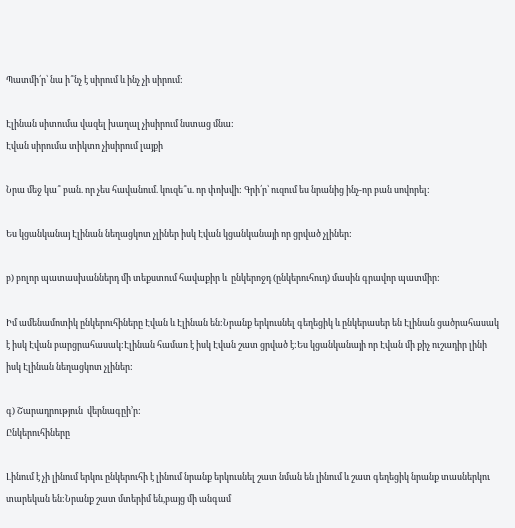Պատմի՛ր՝ նա ի՞նչ է սիրում և ինչ չի սիրում:

Էլինան սիտումա վազել խաղալ չիսիրում նստաց մնա:
Էվան սիրումա տիկտո չիսիրում լայքի

Նրա մեջ կա՞ բան. որ չես հավանում. կուզե՞ս. որ փոխվի: Գրի՛ր՝ ուզում ես նրանից ինչ-որ բան սովորել:

Ես կցանկանայ Էլինան նեղացկոտ չլիներ իսկ Էվան կցանկանայի որ ցրված չլիներ:

բ) բոլոր պատասխաններդ մի տեքստում հավաքիր և  ընկերոջդ (ընկերուհուդ) մասին գրավոր պատմիր:

Իմ ամենամոտիկ ընկերուհիները Էվան և Էլինան են:Նրանք երկուսնել գեղեցիկ և ընկերասեր են Էլինան ցածրահասակ է իսկ Էվան բարցրահասակ:Էլինան համառ է իսկ Էվան շատ ցրված է:Ես կցանկանայի որ Էվան մի քիչ ուշադիր լինի իսկ Էլինան նեղացկոտ չլիներ:

գ) Շարադրություն  վերնագըի’ր:
Ընկերուհիները

Լինում է չի լինում երկու ընկերուհի է լինում նրանք երկուսնել շատ նման են լինում և շատ գեղեցիկ նրանք տասներկու տարեկան են:Նրանք շատ մտերիմ են,բայց մի անգամ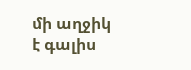մի աղջիկ է գալիս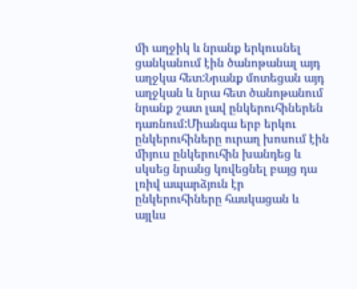մի աղջիկ և նրանք երկուսնել ցանկանում էին ծանոթանալ այդ աղջկա հետ:Նրանք մոտեցան այդ աղջկան և նրա հետ ծանոթանում նրանք շատ լավ ընկերուհիներեն դառնում:Միանգա երբ երկու ընկերուհիները ուրաղ խոսում էին միյուս ընկերուհին խանդեց և սկսեց նրանց կռվեցնել բայց դա լռիվ ապարձյուն էր ընկերուհիները հասկացան և այլևս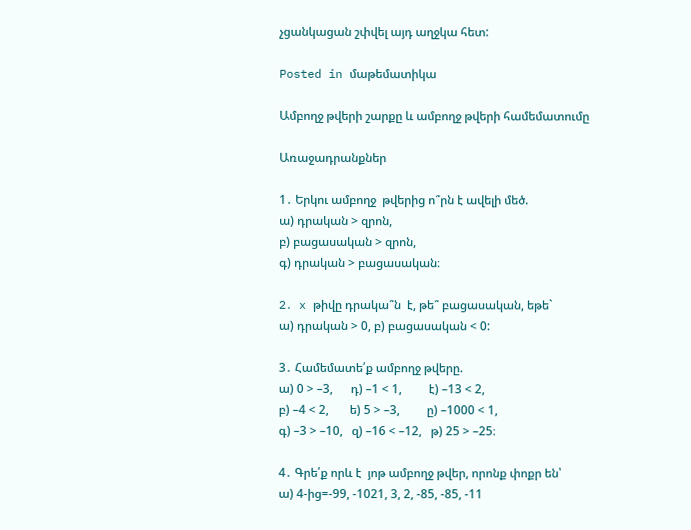չցանկացան շփվել այդ աղջկա հետ:

Posted in մաթեմատիկա

Ամբողջ թվերի շարքը և ամբողջ թվերի համեմատումը

Առաջադրանքներ

1․ Երկու ամբողջ  թվերից ո՞րն է ավելի մեծ.
ա) դրական > զրոն,
բ) բացասական > զրոն,
գ) դրական > բացասական։

2․ x թիվը դրակա՞ն  է, թե՞ բացասական, եթե`
ա) դրական > 0, բ) բացասական < 0:

3․ Համեմատե՛ք ամբողջ թվերը.
ա) 0 > –3,      դ) –1 < 1,         է) –13 < 2,
բ) –4 < 2,       ե) 5 > –3,         ը) –1000 < 1,
գ) –3 > –10,   զ) –16 < –12,   թ) 25 > –25։

4․ Գրե՛ք որև է  յոթ ամբողջ թվեր, որոնք փոքր են՝
ա) 4-ից=-99, -1021, 3, 2, -85, -85, -11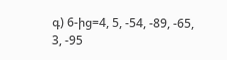գ) 6-ից=4, 5, -54, -89, -65, 3, -95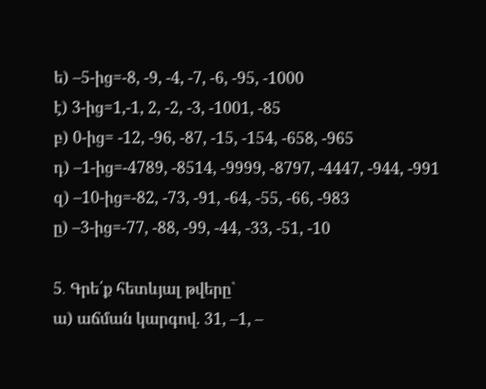ե) –5-ից=-8, -9, -4, -7, -6, -95, -1000
է) 3-ից=1,-1, 2, -2, -3, -1001, -85
բ) 0-ից= -12, -96, -87, -15, -154, -658, -965
դ) –1-ից=-4789, -8514, -9999, -8797, -4447, -944, -991
զ) –10-ից=-82, -73, -91, -64, -55, -66, -983
ը) –3-ից=-77, -88, -99, -44, -33, -51, -10

5․ Գրե՛ք հետևյալ թվերը`
ա) աճման կարգով. 31, –1, –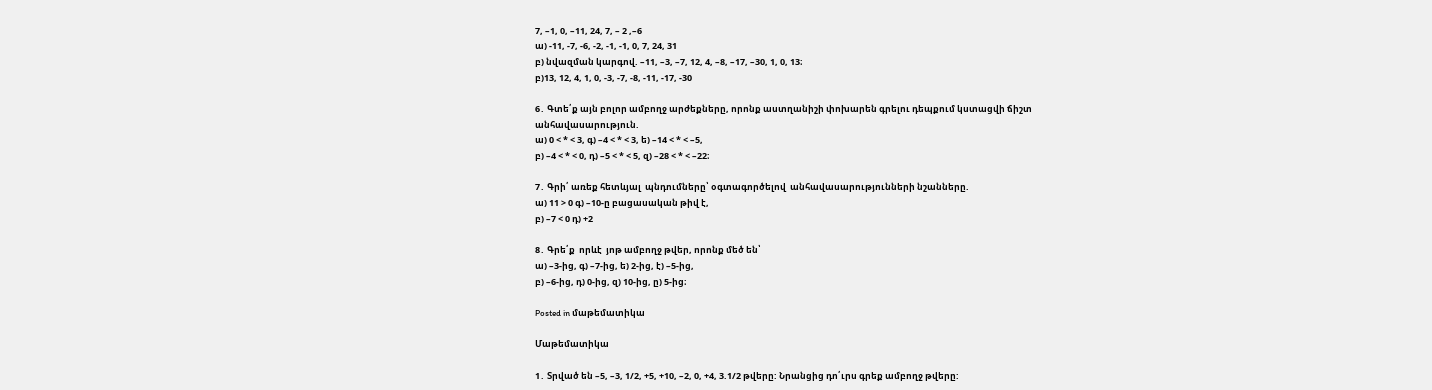7, –1, 0, –11, 24, 7, – 2 ,–6
ա) -11, -7, -6, -2, -1, -1, 0, 7, 24, 31
բ) նվազման կարգով. –11, –3, –7, 12, 4, –8, –17, –30, 1, 0, 13։
բ)13, 12, 4, 1, 0, -3, -7, -8, -11, -17, -30

6․ Գտե՛ք այն բոլոր ամբողջ արժեքները, որոնք աստղանիշի փոխարեն գրելու դեպքում կստացվի ճիշտ անհավասարություն.
ա) 0 < * < 3, գ) –4 < * < 3, ե) –14 < * < –5,
բ) –4 < * < 0, դ) –5 < * < 5, զ) –28 < * < –22։

7․ Գրի՛ առեք հետևյալ  պնդումները՝ օգտագործելով  անհավասարությունների նշանները.
ա) 11 > 0 գ) –10-ը բացասական թիվ է,
բ) –7 < 0 դ) +2

8․ Գրե՛ք  որևէ  յոթ ամբողջ թվեր, որոնք մեծ են՝
ա) –3-ից, գ) –7-ից, ե) 2-ից, է) –5-ից,
բ) –6-ից, դ) 0-ից, զ) 10-ից, ը) 5-ից։

Posted in մաթեմատիկա

Մաթեմատիկա

1․ Տրված են –5, –3, 1/2, +5, +10, –2, 0, +4, 3.1/2 թվերը: Նրանցից դո՛ւրս գրեք ամբողջ թվերը: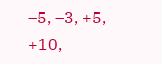–5, –3, +5, +10,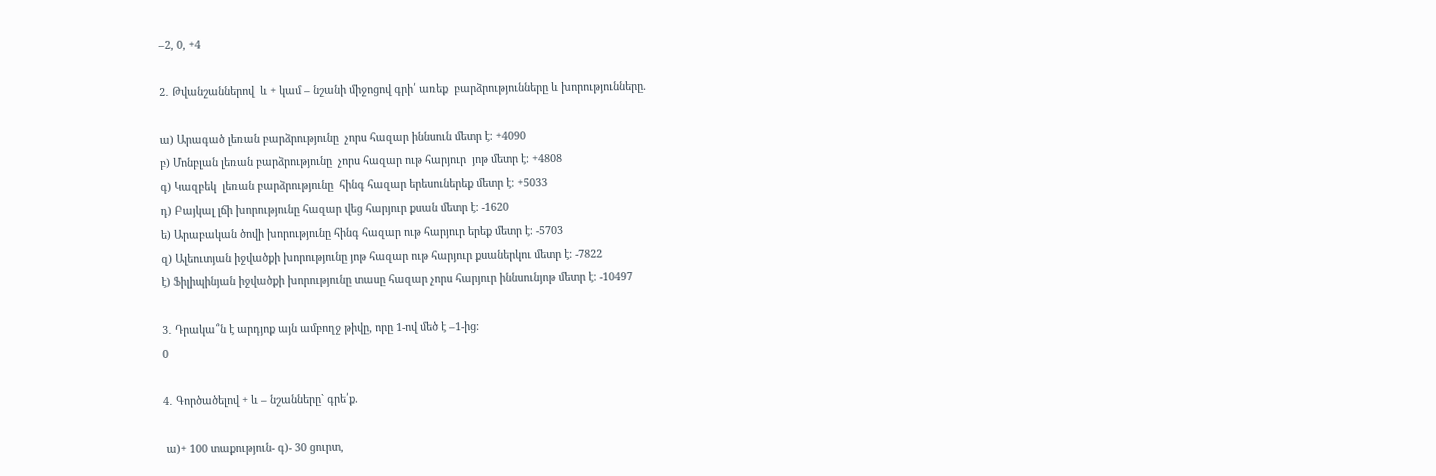–2, 0, +4

2․ Թվանշաններով  և + կամ – նշանի միջոցով գրի՛ առեք  բարձրությունները և խորությունները.

ա) Արագած լեռան բարձրությունը  չորս հազար իննսուն մետր է։ +4090
բ) Մոնբլան լեռան բարձրությունը  չորս հազար ութ հարյուր  յոթ մետր է։ +4808
գ) Կազբեկ  լեռան բարձրությունը  հինգ հազար երեսուներեք մետր է։ +5033
դ) Բայկալ լճի խորությունը հազար վեց հարյուր քսան մետր է։ -1620
ե) Արաբական ծովի խորությունը հինգ հազար ութ հարյուր երեք մետր է։ -5703
զ) Ալեուտյան իջվածքի խորությունը յոթ հազար ութ հարյուր քսաներկու մետր է։ -7822
է) Ֆիլիպինյան իջվածքի խորությունը տասը հազար չորս հարյուր իննսունյոթ մետր է։ -10497

3․ Դրակա՞ն է արդյոք այն ամբողջ թիվը, որը 1-ով մեծ է –1-ից։
0

4․ Գործածելով + և – նշանները` գրե՛ք.

 ա)+ 100 տաքություն- գ)- 30 ցուրտ,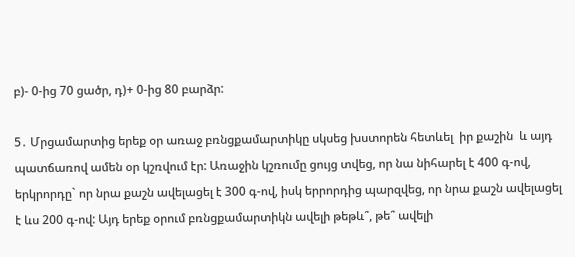բ)- 0-ից 70 ցածր, դ)+ 0-ից 80 բարձր:

5․ Մրցամարտից երեք օր առաջ բռնցքամարտիկը սկսեց խստորեն հետևել  իր քաշին  և այդ պատճառով ամեն օր կշռվում էր: Առաջին կշռումը ցույց տվեց, որ նա նիհարել է 400 գ-ով, երկրորդը` որ նրա քաշն ավելացել է 300 գ-ով, իսկ երրորդից պարզվեց, որ նրա քաշն ավելացել է ևս 200 գ-ով: Այդ երեք օրում բռնցքամարտիկն ավելի թեթև՞, թե՞ ավելի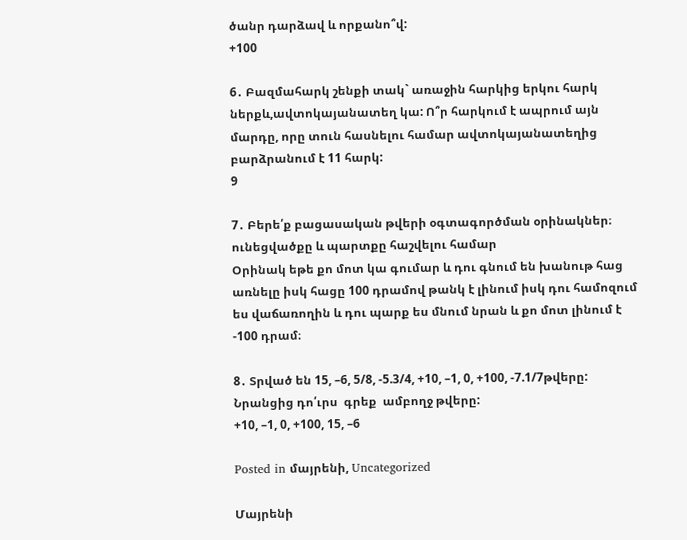ծանր դարձավ և որքանո՞վ:
+100

6․ Բազմահարկ շենքի տակ` առաջին հարկից երկու հարկ ներքև,ավտոկայանատեղ կա: Ո՞ր հարկում է ապրում այն մարդը, որը տուն հասնելու համար ավտոկայանատեղից բարձրանում է 11 հարկ:
9

7․ Բերե՛ք բացասական թվերի օգտագործման օրինակներ։
ունեցվածքը և պարտքը հաշվելու համար
Օրինակ եթե քո մոտ կա գումար և դու գնում են խանութ հաց առնելը իսկ հացը 100 դրամով թանկ է լինում իսկ դու համոզում ես վաճառողին և դու պարք ես մնում նրան և քո մոտ լինում է -100 դրամ։

8․ Տրված են 15, –6, 5/8, -5.3/4, +10, –1, 0, +100, -7.1/7թվերը: Նրանցից դո՛ւրս  գրեք  ամբողջ թվերը:
+10, –1, 0, +100, 15, –6

Posted in մայրենի, Uncategorized

Մայրենի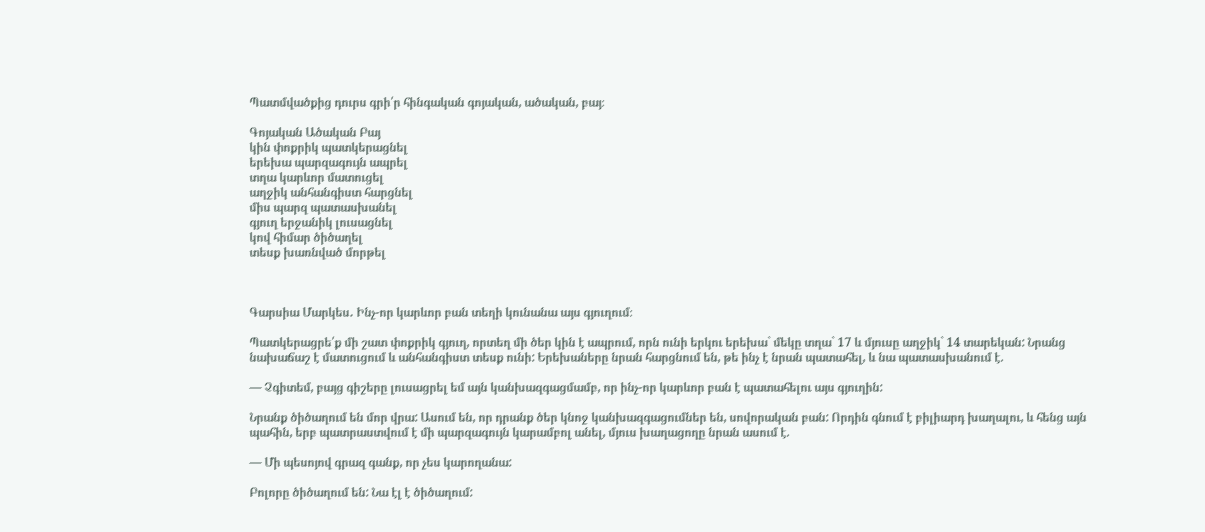Պատմվածքից դուրս գրի՛ր հինգական գոյական, ածական, բայ։

Գոյական Ածական Բայ
կին փոքրիկ պատկերացնել
երեխա պարզագույն ապրել
տղա կարևոր մատուցել
աղջիկ անհանգիստ հարցնել
միս պարզ պատասխանել
գյուղ երջանիկ լուսացնել
կով հիմար ծիծաղել
տեսք խառնված մորթել



Գարսիա Մարկես․ Ինչ-որ կարևոր բան տեղի կունանա այս գյուղում։

Պատկերացրե՛ք մի շատ փոքրիկ գյուղ, որտեղ մի ծեր կին է ապրում, որն ունի երկու երեխա` մեկը տղա` 17 և մյուսը աղջիկ` 14 տարեկան: Նրանց նախաճաշ է մատուցում և անհանգիստ տեսք ունի: Երեխաները նրան հարցնում են, թե ինչ է նրան պատահել, և նա պատասխանում է.

— Չգիտեմ, բայց գիշերը լուսացրել եմ այն կանխազգացմամբ, որ ինչ-որ կարևոր բան է պատահելու այս գյուղին:

Նրանք ծիծաղում են մոր վրա: Ասում են, որ դրանք ծեր կնոջ կանխազգացումներ են, սովորական բան: Որդին գնում է բիլիարդ խաղալու, և հենց այն պահին, երբ պատրաստվում է մի պարզագույն կարամբոլ անել, մյուս խաղացողը նրան ասում է.

— Մի պեսոյով գրազ գանք, որ չես կարողանա:

Բոլորը ծիծաղում են: Նա էլ է ծիծաղում: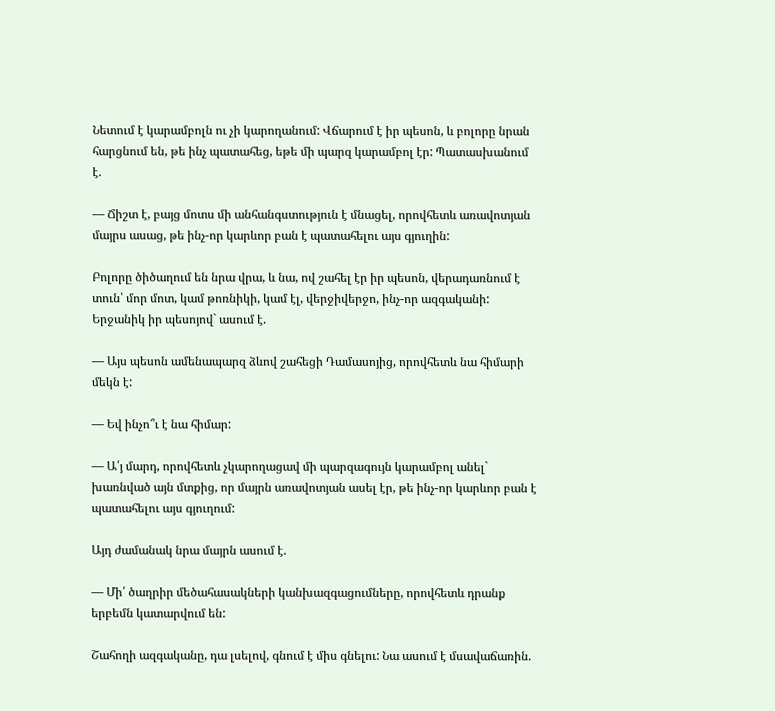Նետում է կարամբոլն ու չի կարողանում: Վճարում է իր պեսոն, և բոլորը նրան հարցնում են, թե ինչ պատահեց, եթե մի պարզ կարամբոլ էր: Պատասխանում է.

— Ճիշտ է, բայց մոտս մի անհանգստություն է մնացել, որովհետև առավոտյան մայրս ասաց, թե ինչ-որ կարևոր բան է պատահելու այս գյուղին:

Բոլորը ծիծաղում են նրա վրա, և նա, ով շահել էր իր պեսոն, վերադառնում է տուն՝ մոր մոտ, կամ թոռնիկի, կամ էլ, վերջիվերջո, ինչ-որ ազգականի: Երջանիկ իր պեսոյով` ասում է.

— Այս պեսոն ամենապարզ ձևով շահեցի Դամասոյից, որովհետև նա հիմարի մեկն է:

— Եվ ինչո՞ւ է նա հիմար:

— Ա՛յ մարդ, որովհետև չկարողացավ մի պարզագույն կարամբոլ անել` խառնված այն մտքից, որ մայրն առավոտյան ասել էր, թե ինչ-որ կարևոր բան է պատահելու այս գյուղում:

Այդ ժամանակ նրա մայրն ասում է.

— Մի՛ ծաղրիր մեծահասակների կանխազգացումները, որովհետև դրանք երբեմն կատարվում են:

Շահողի ազգականը, դա լսելով, գնում է միս գնելու: Նա ասում է մսավաճառին.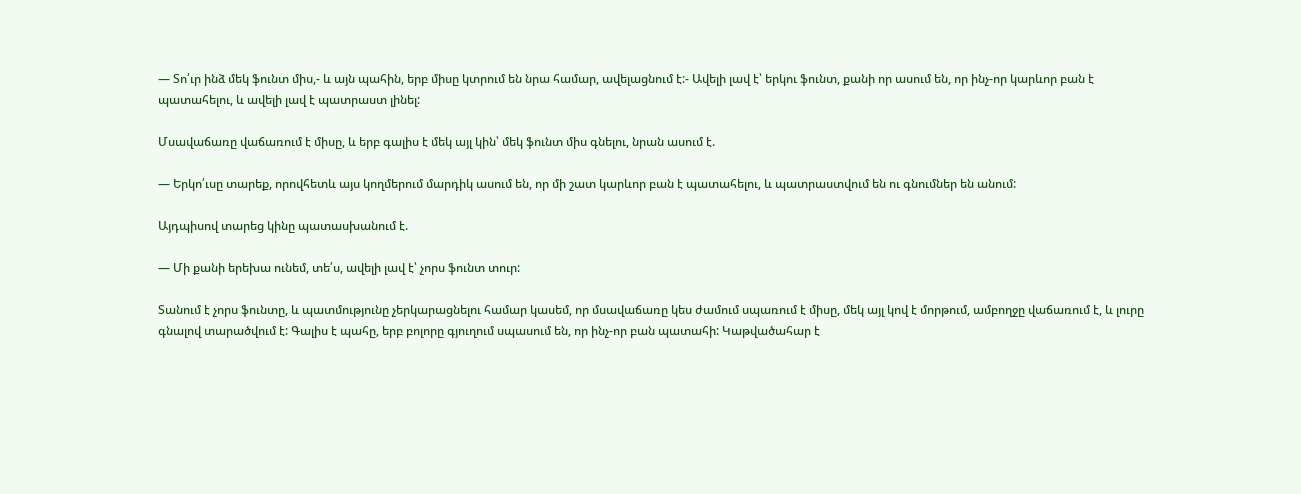— Տո՛ւր ինձ մեկ ֆունտ միս,- և այն պահին, երբ միսը կտրում են նրա համար, ավելացնում է:- Ավելի լավ է՝ երկու ֆունտ, քանի որ ասում են, որ ինչ-որ կարևոր բան է պատահելու, և ավելի լավ է պատրաստ լինել:

Մսավաճառը վաճառում է միսը, և երբ գալիս է մեկ այլ կին՝ մեկ ֆունտ միս գնելու, նրան ասում է.

— Երկո՛ւսը տարեք, որովհետև այս կողմերում մարդիկ ասում են, որ մի շատ կարևոր բան է պատահելու, և պատրաստվում են ու գնումներ են անում:

Այդպիսով տարեց կինը պատասխանում է.

— Մի քանի երեխա ունեմ, տե՛ս, ավելի լավ է՝ չորս ֆունտ տուր:

Տանում է չորս ֆունտը, և պատմությունը չերկարացնելու համար կասեմ, որ մսավաճառը կես ժամում սպառում է միսը, մեկ այլ կով է մորթում, ամբողջը վաճառում է, և լուրը գնալով տարածվում է: Գալիս է պահը, երբ բոլորը գյուղում սպասում են, որ ինչ-որ բան պատահի: Կաթվածահար է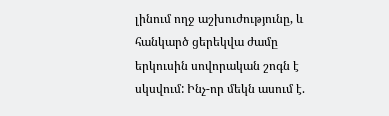լինում ողջ աշխուժությունը, և հանկարծ ցերեկվա ժամը երկուսին սովորական շոգն է սկսվում: Ինչ-որ մեկն ասում է.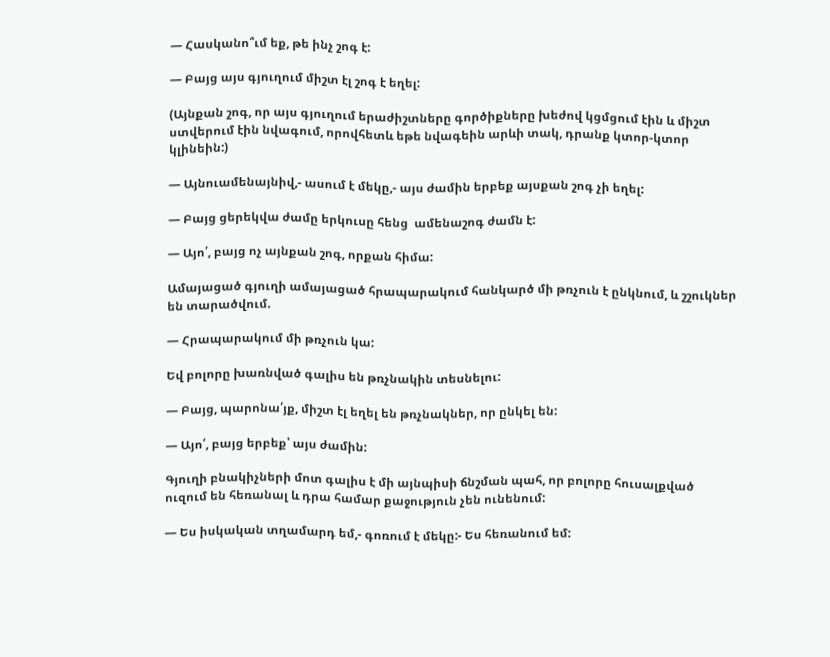— Հասկանո՞ւմ եք, թե ինչ շոգ է:

— Բայց այս գյուղում միշտ էլ շոգ է եղել:

(Այնքան շոգ, որ այս գյուղում երաժիշտները գործիքները խեժով կցմցում էին և միշտ ստվերում էին նվագում, որովհետև եթե նվագեին արևի տակ, դրանք կտոր-կտոր կլինեին:)

— Այնուամենայնիվ,- ասում է մեկը,- այս ժամին երբեք այսքան շոգ չի եղել:

— Բայց ցերեկվա ժամը երկուսը հենց  ամենաշոգ ժամն է:

— Այո՛, բայց ոչ այնքան շոգ, որքան հիմա:

Ամայացած գյուղի ամայացած հրապարակում հանկարծ մի թռչուն է ընկնում, և շշուկներ են տարածվում.

— Հրապարակում մի թռչուն կա:

Եվ բոլորը խառնված գալիս են թռչնակին տեսնելու:

— Բայց, պարոնա՛յք, միշտ էլ եղել են թռչնակներ, որ ընկել են:

— Այո՛, բայց երբեք՝ այս ժամին:

Գյուղի բնակիչների մոտ գալիս է մի այնպիսի ճնշման պահ, որ բոլորը հուսալքված ուզում են հեռանալ և դրա համար քաջություն չեն ունենում:

— Ես իսկական տղամարդ եմ,- գոռում է մեկը:- Ես հեռանում եմ: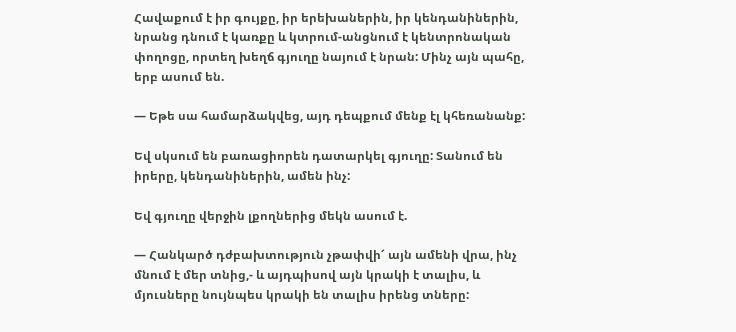Հավաքում է իր գույքը, իր երեխաներին, իր կենդանիներին, նրանց դնում է կառքը և կտրում-անցնում է կենտրոնական փողոցը, որտեղ խեղճ գյուղը նայում է նրան: Մինչ այն պահը, երբ ասում են.

— Եթե սա համարձակվեց, այդ դեպքում մենք էլ կհեռանանք:

Եվ սկսում են բառացիորեն դատարկել գյուղը: Տանում են իրերը, կենդանիներին, ամեն ինչ:

Եվ գյուղը վերջին լքողներից մեկն ասում է.

— Հանկարծ դժբախտություն չթափվի՜ այն ամենի վրա, ինչ մնում է մեր տնից,- և այդպիսով այն կրակի է տալիս, և մյուսները նույնպես կրակի են տալիս իրենց տները: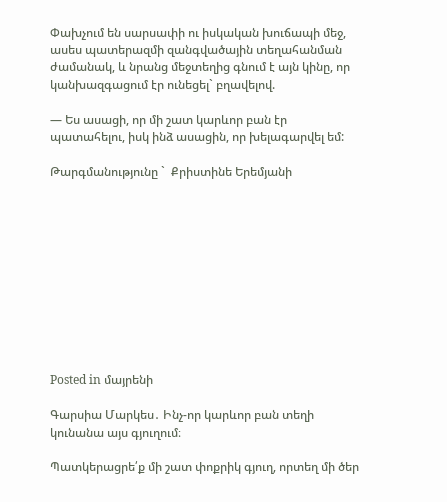Փախչում են սարսափի ու իսկական խուճապի մեջ, ասես պատերազմի զանգվածային տեղահանման ժամանակ, և նրանց մեջտեղից գնում է այն կինը, որ կանխազգացում էր ունեցել` բղավելով.

— Ես ասացի, որ մի շատ կարևոր բան էր պատահելու, իսկ ինձ ասացին, որ խելագարվել եմ:

Թարգմանությունը `  Քրիստինե Երեմյանի











Posted in մայրենի

Գարսիա Մարկես․ Ինչ-որ կարևոր բան տեղի կունանա այս գյուղում։

Պատկերացրե՛ք մի շատ փոքրիկ գյուղ, որտեղ մի ծեր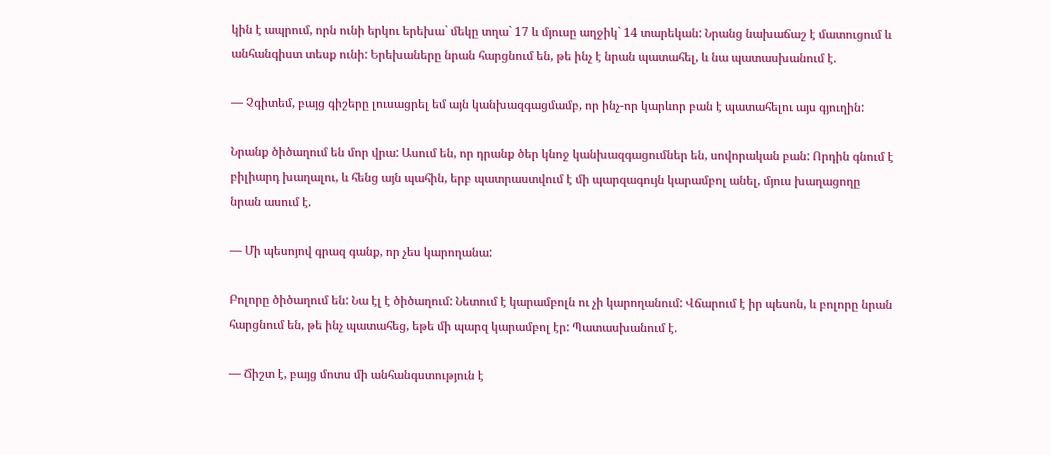կին է ապրում, որն ունի երկու երեխա` մեկը տղա` 17 և մյուսը աղջիկ` 14 տարեկան: Նրանց նախաճաշ է մատուցում և անհանգիստ տեսք ունի: Երեխաները նրան հարցնում են, թե ինչ է նրան պատահել, և նա պատասխանում է.

— Չգիտեմ, բայց գիշերը լուսացրել եմ այն կանխազգացմամբ, որ ինչ-որ կարևոր բան է պատահելու այս գյուղին:

Նրանք ծիծաղում են մոր վրա: Ասում են, որ դրանք ծեր կնոջ կանխազգացումներ են, սովորական բան: Որդին գնում է բիլիարդ խաղալու, և հենց այն պահին, երբ պատրաստվում է մի պարզագույն կարամբոլ անել, մյուս խաղացողը նրան ասում է.

— Մի պեսոյով գրազ գանք, որ չես կարողանա:

Բոլորը ծիծաղում են: Նա էլ է ծիծաղում: Նետում է կարամբոլն ու չի կարողանում: Վճարում է իր պեսոն, և բոլորը նրան հարցնում են, թե ինչ պատահեց, եթե մի պարզ կարամբոլ էր: Պատասխանում է.

— Ճիշտ է, բայց մոտս մի անհանգստություն է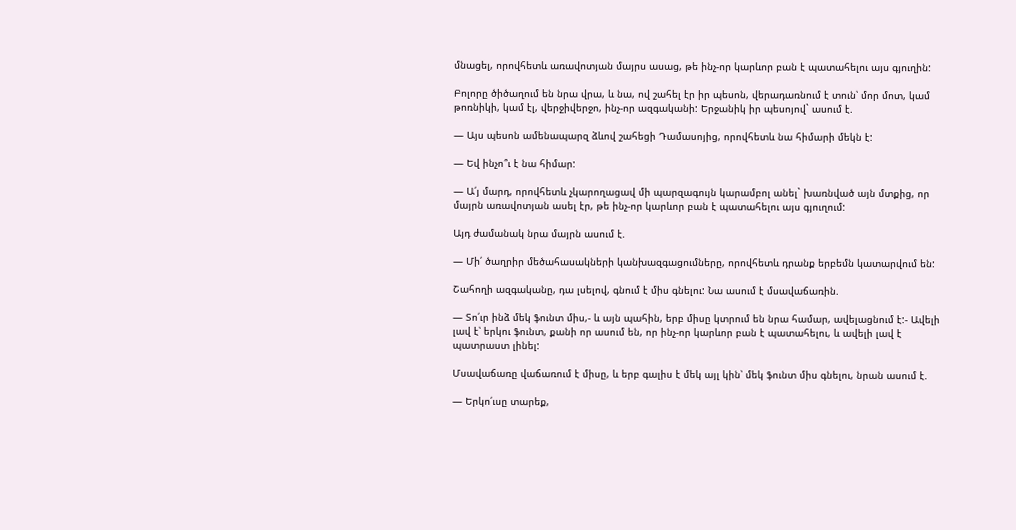մնացել, որովհետև առավոտյան մայրս ասաց, թե ինչ-որ կարևոր բան է պատահելու այս գյուղին:

Բոլորը ծիծաղում են նրա վրա, և նա, ով շահել էր իր պեսոն, վերադառնում է տուն՝ մոր մոտ, կամ թոռնիկի, կամ էլ, վերջիվերջո, ինչ-որ ազգականի: Երջանիկ իր պեսոյով` ասում է.

— Այս պեսոն ամենապարզ ձևով շահեցի Դամասոյից, որովհետև նա հիմարի մեկն է:

— Եվ ինչո՞ւ է նա հիմար:

— Ա՛յ մարդ, որովհետև չկարողացավ մի պարզագույն կարամբոլ անել` խառնված այն մտքից, որ մայրն առավոտյան ասել էր, թե ինչ-որ կարևոր բան է պատահելու այս գյուղում:

Այդ ժամանակ նրա մայրն ասում է.

— Մի՛ ծաղրիր մեծահասակների կանխազգացումները, որովհետև դրանք երբեմն կատարվում են:

Շահողի ազգականը, դա լսելով, գնում է միս գնելու: Նա ասում է մսավաճառին.

— Տո՛ւր ինձ մեկ ֆունտ միս,- և այն պահին, երբ միսը կտրում են նրա համար, ավելացնում է:- Ավելի լավ է՝ երկու ֆունտ, քանի որ ասում են, որ ինչ-որ կարևոր բան է պատահելու, և ավելի լավ է պատրաստ լինել:

Մսավաճառը վաճառում է միսը, և երբ գալիս է մեկ այլ կին՝ մեկ ֆունտ միս գնելու, նրան ասում է.

— Երկո՛ւսը տարեք,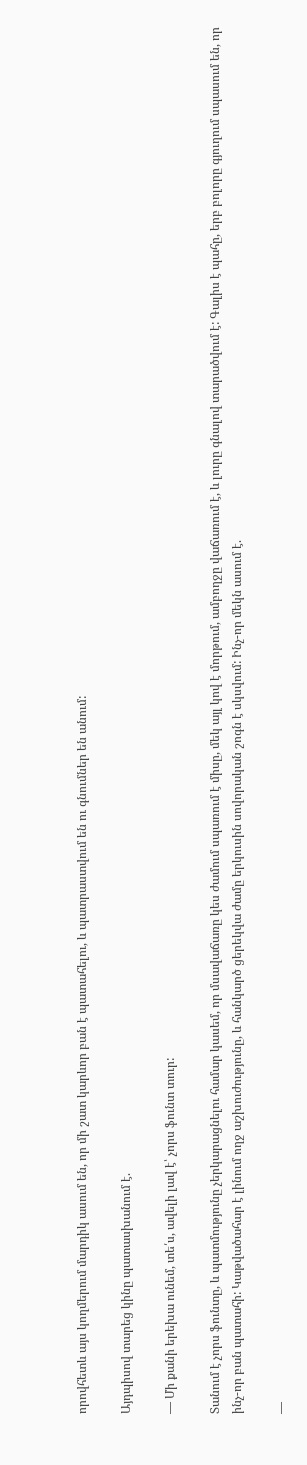որովհետև այս կողմերում մարդիկ ասում են, որ մի շատ կարևոր բան է պատահելու, և պատրաստվում են ու գնումներ են անում:

Այդպիսով տարեց կինը պատասխանում է.

— Մի քանի երեխա ունեմ, տե՛ս, ավելի լավ է՝ չորս ֆունտ տուր:

Տանում է չորս ֆունտը, և պատմությունը չերկարացնելու համար կասեմ, որ մսավաճառը կես ժամում սպառում է միսը, մեկ այլ կով է մորթում, ամբողջը վաճառում է, և լուրը գնալով տարածվում է: Գալիս է պահը, երբ բոլորը գյուղում սպասում են, որ ինչ-որ բան պատահի: Կաթվածահար է լինում ողջ աշխուժությունը, և հանկարծ ցերեկվա ժամը երկուսին սովորական շոգն է սկսվում: Ինչ-որ մեկն ասում է.

—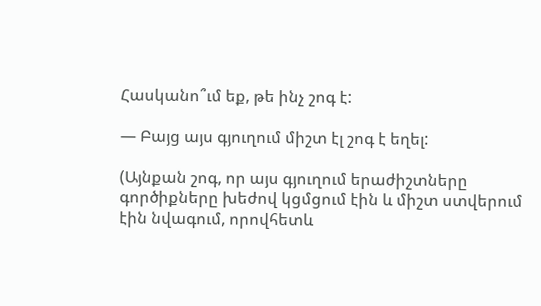Հասկանո՞ւմ եք, թե ինչ շոգ է:

— Բայց այս գյուղում միշտ էլ շոգ է եղել:

(Այնքան շոգ, որ այս գյուղում երաժիշտները գործիքները խեժով կցմցում էին և միշտ ստվերում էին նվագում, որովհետև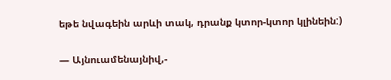եթե նվագեին արևի տակ, դրանք կտոր-կտոր կլինեին:)

— Այնուամենայնիվ,-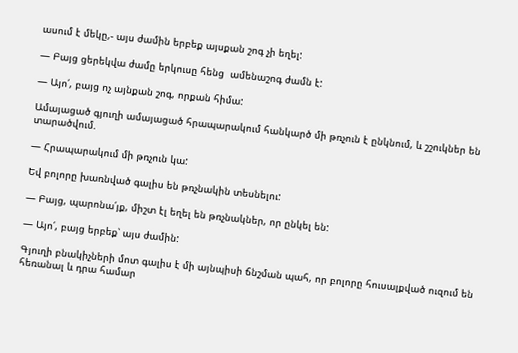ասում է մեկը,- այս ժամին երբեք այսքան շոգ չի եղել:

— Բայց ցերեկվա ժամը երկուսը հենց  ամենաշոգ ժամն է:

— Այո՛, բայց ոչ այնքան շոգ, որքան հիմա:

Ամայացած գյուղի ամայացած հրապարակում հանկարծ մի թռչուն է ընկնում, և շշուկներ են տարածվում.

— Հրապարակում մի թռչուն կա:

Եվ բոլորը խառնված գալիս են թռչնակին տեսնելու:

— Բայց, պարոնա՛յք, միշտ էլ եղել են թռչնակներ, որ ընկել են:

— Այո՛, բայց երբեք՝ այս ժամին:

Գյուղի բնակիչների մոտ գալիս է մի այնպիսի ճնշման պահ, որ բոլորը հուսալքված ուզում են հեռանալ և դրա համար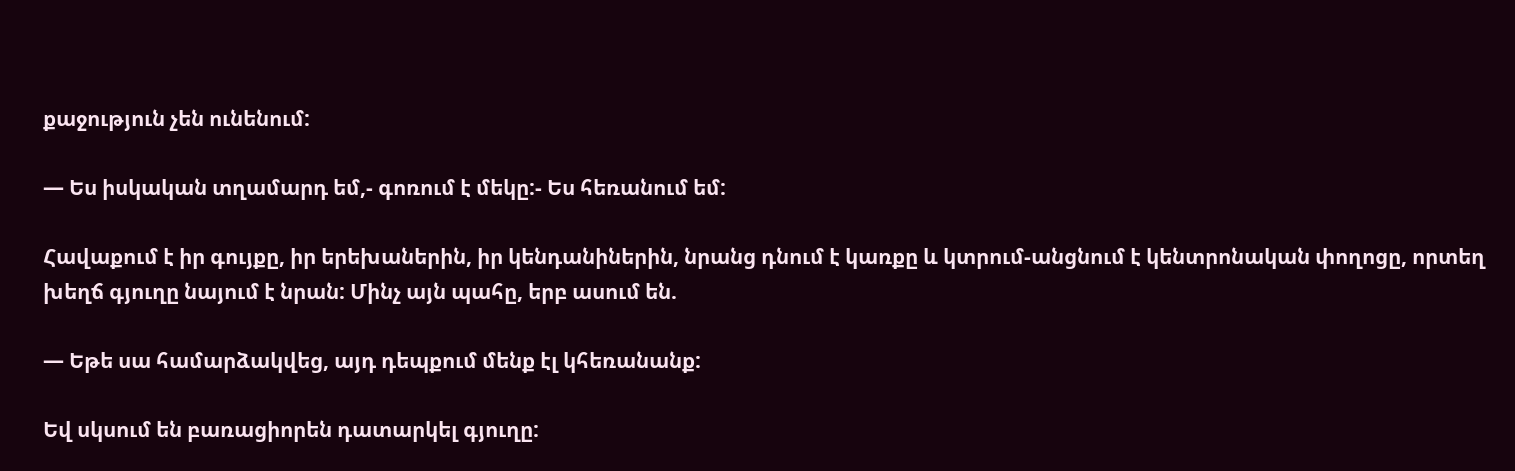քաջություն չեն ունենում:

— Ես իսկական տղամարդ եմ,- գոռում է մեկը:- Ես հեռանում եմ:

Հավաքում է իր գույքը, իր երեխաներին, իր կենդանիներին, նրանց դնում է կառքը և կտրում-անցնում է կենտրոնական փողոցը, որտեղ խեղճ գյուղը նայում է նրան: Մինչ այն պահը, երբ ասում են.

— Եթե սա համարձակվեց, այդ դեպքում մենք էլ կհեռանանք:

Եվ սկսում են բառացիորեն դատարկել գյուղը: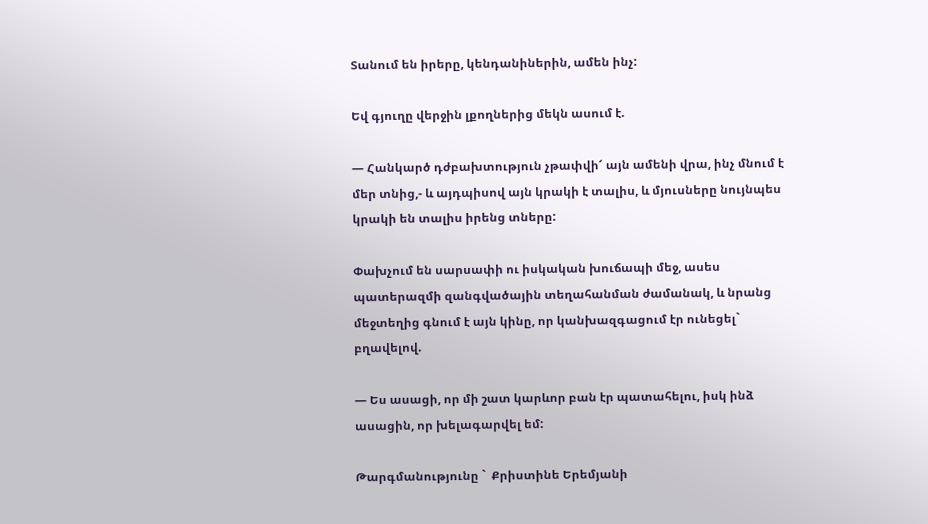Տանում են իրերը, կենդանիներին, ամեն ինչ:

Եվ գյուղը վերջին լքողներից մեկն ասում է.

— Հանկարծ դժբախտություն չթափվի՜ այն ամենի վրա, ինչ մնում է մեր տնից,- և այդպիսով այն կրակի է տալիս, և մյուսները նույնպես կրակի են տալիս իրենց տները:

Փախչում են սարսափի ու իսկական խուճապի մեջ, ասես պատերազմի զանգվածային տեղահանման ժամանակ, և նրանց մեջտեղից գնում է այն կինը, որ կանխազգացում էր ունեցել` բղավելով.

— Ես ասացի, որ մի շատ կարևոր բան էր պատահելու, իսկ ինձ ասացին, որ խելագարվել եմ:

Թարգմանությունը `  Քրիստինե Երեմյանի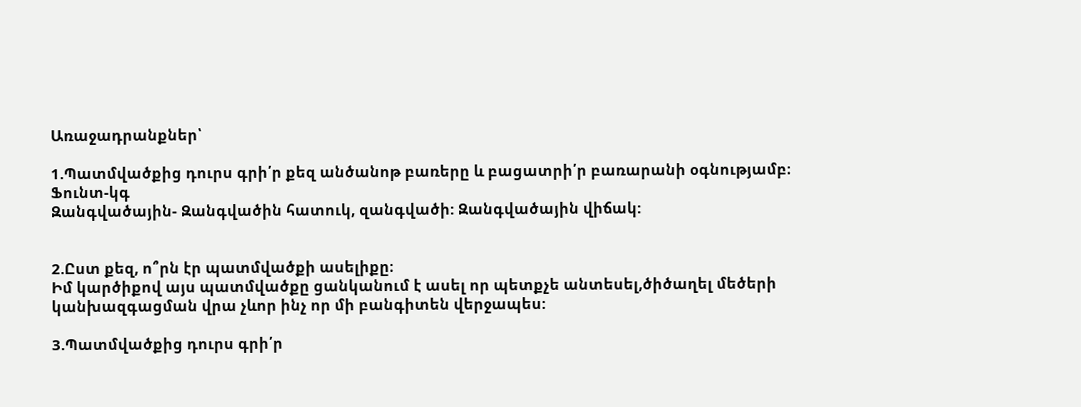Առաջադրանքներ՝

1.Պատմվածքից դուրս գրի՛ր քեզ անծանոթ բառերը և բացատրի՛ր բառարանի օգնությամբ։
Ֆունտ-կգ
Զանգվածային- Զանգվածին հատուկ, զանգվածի: Զանգվածային վիճակ:


2.Ըստ քեզ, ո՞րն էր պատմվածքի ասելիքը։
Իմ կարծիքով այս պատմվածքը ցանկանում է ասել որ պետքչե անտեսել,ծիծաղել մեծերի  կանխազգացման վրա չևոր ինչ որ մի բանգիտեն վերջապես:

3.Պատմվածքից դուրս գրի՛ր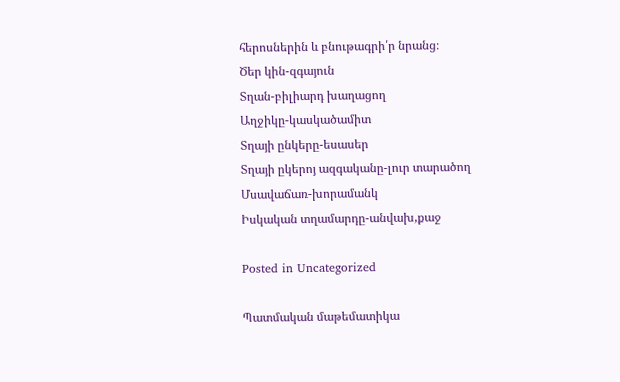հերոսներին և բնութագրի՛ր նրանց։
Ծեր կին-զգայուն
Տղան-բիլիարդ խաղացող
Աղջիկը-կասկածամիտ
Տղայի ընկերը-եսասեր
Տղայի ըկերոյ ազգականը-լուր տարածող
Մսավաճառ-խորամանկ
Իսկական տղամարդը-անվախ,քաջ

Posted in Uncategorized

Պատմական մաթեմատիկա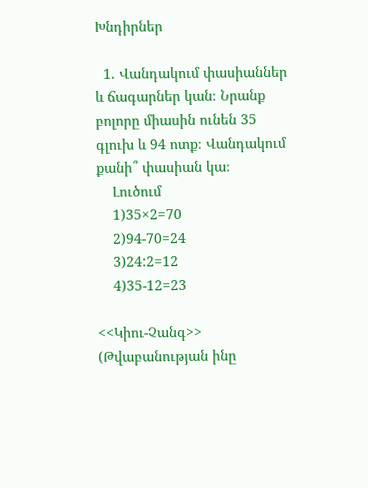Խնդիրներ

  1. Վանդակում փասիաններ և ճագարներ կան։ Նրանք բոլորը միասին ունեն 35 գլուխ և 94 ոտք։ Վանդակում քանի՞ փասիան կա։
    Լուծում
    1)35×2=70
    2)94-70=24
    3)24:2=12
    4)35-12=23

<<Կիու-Չանգ>> (Թվաբանության ինը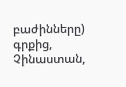բաժինները) գրքից, Չինաստան,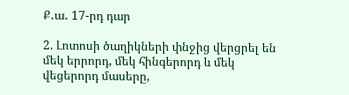Ք․ա․ 17-րդ դար

2. Լոտոսի ծաղիկների փնջից վերցրել են մեկ երրորդ, մեկ հինգերորդ և մեկ վեցերորդ մասերը,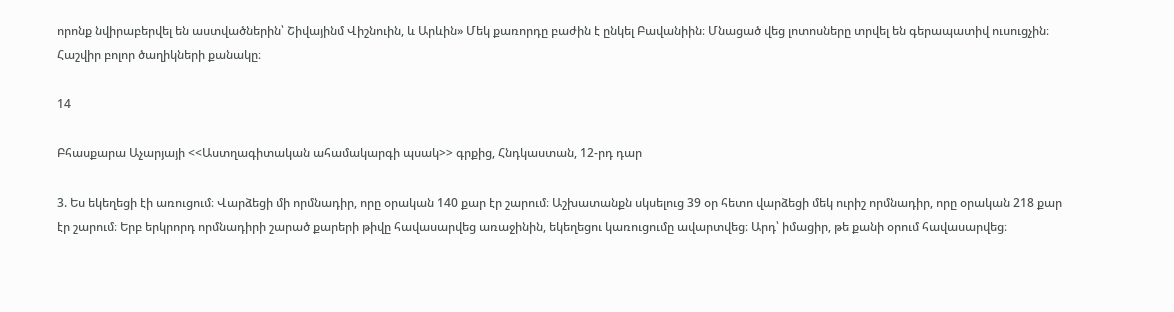որոնք նվիրաբերվել են աստվածներին՝ Շիվայինմ Վիշնուին, և Արևին» Մեկ քառորդը բաժին է ընկել Բավանիին։ Մնացած վեց լոտոսները տրվել են գերապատիվ ուսուցչին։ Հաշվիր բոլոր ծաղիկների քանակը։

14

Բհասքարա Աչարյայի <<Աստղագիտական ահամակարգի պսակ>> գրքից, Հնդկաստան, 12-րդ դար

3. Ես եկեղեցի էի առուցում։ Վարձեցի մի որմնադիր, որը օրական 140 քար էր շարում։ Աշխատանքն սկսելուց 39 օր հետո վարձեցի մեկ ուրիշ որմնադիր, որը օրական 218 քար էր շարում։ Երբ երկրորդ որմնադիրի շարած քարերի թիվը հավասարվեց առաջինին, եկեղեցու կառուցումը ավարտվեց։ Արդ՝ իմացիր, թե քանի օրում հավասարվեց։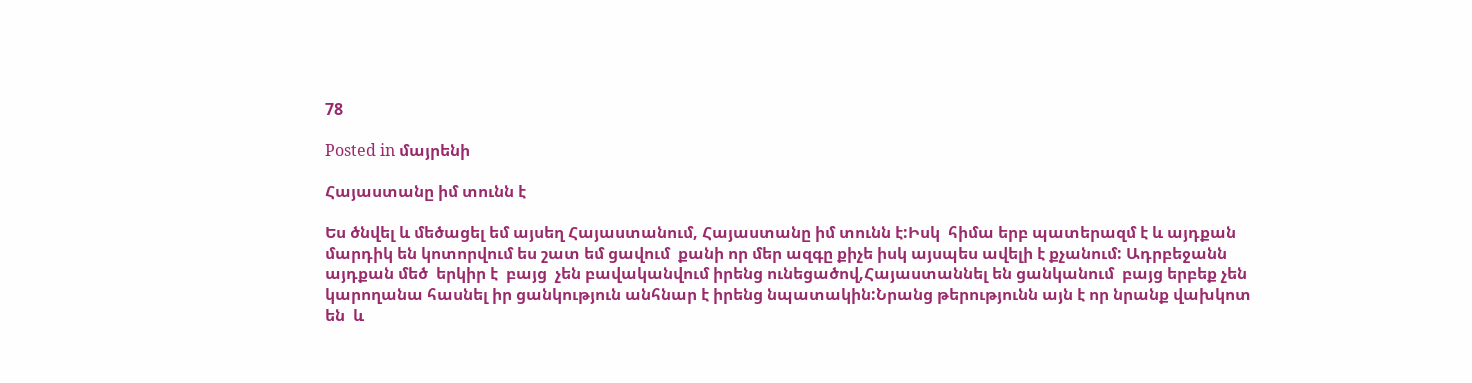78

Posted in մայրենի

Հայաստանը իմ տունն է

Ես ծնվել և մեծացել եմ այսեղ Հայաստանում, Հայաստանը իմ տունն է:Իսկ  հիմա երբ պատերազմ է և այդքան մարդիկ են կոտորվում ես շատ եմ ցավում  քանի որ մեր ազգը քիչե իսկ այսպես ավելի է քչանում: Ադրբեջանն այդքան մեծ  երկիր է  բայց  չեն բավականվում իրենց ունեցածով,Հայաստաննել են ցանկանում  բայց երբեք չեն կարողանա հասնել իր ցանկություն անհնար է իրենց նպատակին:Նրանց թերությունն այն է որ նրանք վախկոտ են  և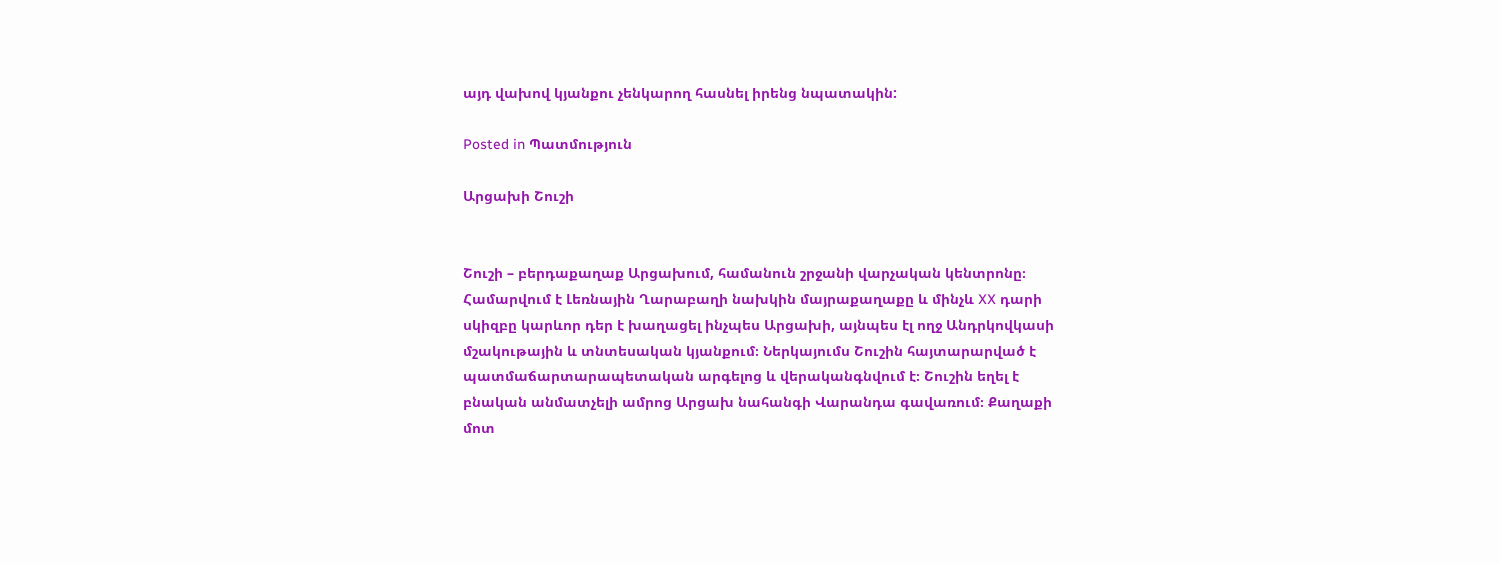այդ վախով կյանքու չենկարող հասնել իրենց նպատակին:

Posted in Պատմություն

Արցախի Շուշի


Շուշի – բերդաքաղաք Արցախում, համանուն շրջանի վարչական կենտրոնը։ Համարվում է Լեռնային Ղարաբաղի նախկին մայրաքաղաքը և մինչև XX դարի սկիզբը կարևոր դեր է խաղացել ինչպես Արցախի, այնպես էլ ողջ Անդրկովկասի մշակութային և տնտեսական կյանքում։ Ներկայումս Շուշին հայտարարված է պատմաճարտարապետական արգելոց և վերականգնվում է։ Շուշին եղել է բնական անմատչելի ամրոց Արցախ նահանգի Վարանդա գավառում։ Քաղաքի մոտ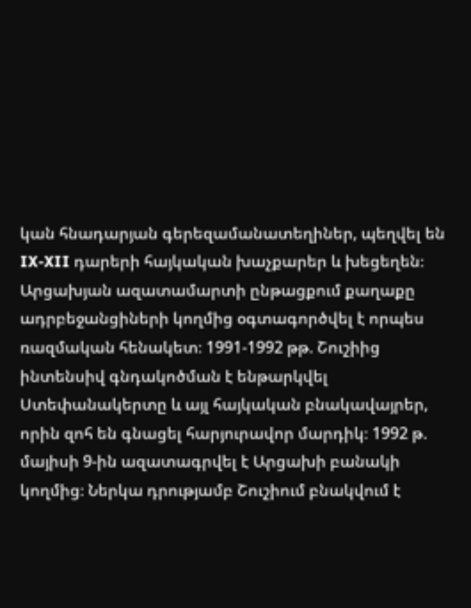կան հնադարյան գերեզամանատեղիներ, պեղվել են IX-XII դարերի հայկական խաչքարեր և խեցեղեն։ Արցախյան ազատամարտի ընթացքում քաղաքը ադրբեջանցիների կողմից օգտագործվել է որպես ռազմական հենակետ։ 1991-1992 թթ. Շուշիից ինտենսիվ գնդակոծման է ենթարկվել Ստեփանակերտը և այլ հայկական բնակավայրեր, որին զոհ են գնացել հարյուրավոր մարդիկ։ 1992 թ. մայիսի 9-ին ազատագրվել է Արցախի բանակի կողմից։ Ներկա դրությամբ Շուշիում բնակվում է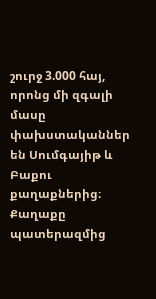շուրջ 3.000 հայ, որոնց մի զգալի մասը փախստականներ են Սումգայիթ և Բաքու քաղաքներից։ Քաղաքը պատերազմից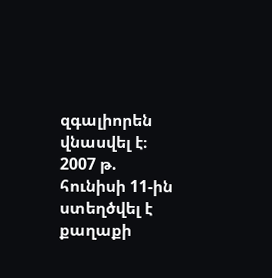զգալիորեն վնասվել է։ 2007 թ. հունիսի 11-ին ստեղծվել է քաղաքի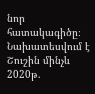նոր հատակագիծը։ Նախատեսվում է Շուշին մինչև 2020թ.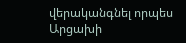վերականգնել որպես Արցախի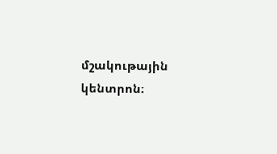մշակութային կենտրոն։